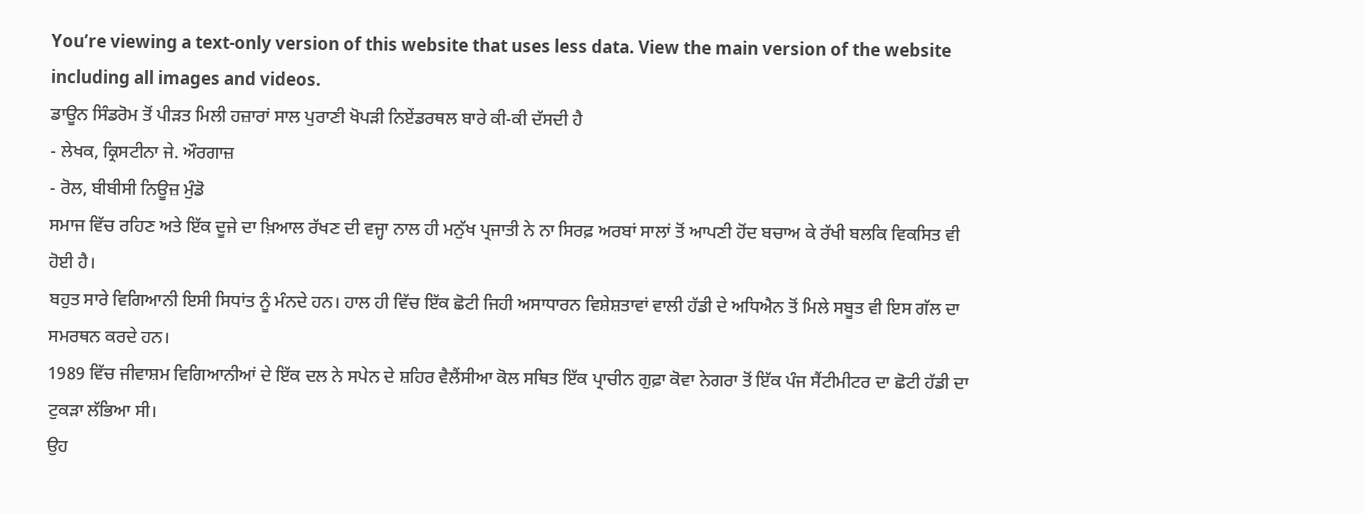You’re viewing a text-only version of this website that uses less data. View the main version of the website including all images and videos.
ਡਾਊਨ ਸਿੰਡਰੋਮ ਤੋਂ ਪੀੜਤ ਮਿਲੀ ਹਜ਼ਾਰਾਂ ਸਾਲ ਪੁਰਾਣੀ ਖੋਪੜੀ ਨਿਏਂਡਰਥਲ ਬਾਰੇ ਕੀ-ਕੀ ਦੱਸਦੀ ਹੈ
- ਲੇਖਕ, ਕ੍ਰਿਸਟੀਨਾ ਜੇ. ਔਰਗਾਜ਼
- ਰੋਲ, ਬੀਬੀਸੀ ਨਿਊਜ਼ ਮੁੰਡੋ
ਸਮਾਜ ਵਿੱਚ ਰਹਿਣ ਅਤੇ ਇੱਕ ਦੂਜੇ ਦਾ ਖ਼ਿਆਲ ਰੱਖਣ ਦੀ ਵਜ੍ਹਾ ਨਾਲ ਹੀ ਮਨੁੱਖ ਪ੍ਰਜਾਤੀ ਨੇ ਨਾ ਸਿਰਫ਼ ਅਰਬਾਂ ਸਾਲਾਂ ਤੋਂ ਆਪਣੀ ਹੋਂਦ ਬਚਾਅ ਕੇ ਰੱਖੀ ਬਲਕਿ ਵਿਕਸਿਤ ਵੀ ਹੋਈ ਹੈ।
ਬਹੁਤ ਸਾਰੇ ਵਿਗਿਆਨੀ ਇਸੀ ਸਿਧਾਂਤ ਨੂੰ ਮੰਨਦੇ ਹਨ। ਹਾਲ ਹੀ ਵਿੱਚ ਇੱਕ ਛੋਟੀ ਜਿਹੀ ਅਸਾਧਾਰਨ ਵਿਸ਼ੇਸ਼ਤਾਵਾਂ ਵਾਲੀ ਹੱਡੀ ਦੇ ਅਧਿਐਨ ਤੋਂ ਮਿਲੇ ਸਬੂਤ ਵੀ ਇਸ ਗੱਲ ਦਾ ਸਮਰਥਨ ਕਰਦੇ ਹਨ।
1989 ਵਿੱਚ ਜੀਵਾਸ਼ਮ ਵਿਗਿਆਨੀਆਂ ਦੇ ਇੱਕ ਦਲ ਨੇ ਸਪੇਨ ਦੇ ਸ਼ਹਿਰ ਵੈਲੈਂਸੀਆ ਕੋਲ ਸਥਿਤ ਇੱਕ ਪ੍ਰਾਚੀਨ ਗੁਫ਼ਾ ਕੋਵਾ ਨੇਗਰਾ ਤੋਂ ਇੱਕ ਪੰਜ ਸੈਂਟੀਮੀਟਰ ਦਾ ਛੋਟੀ ਹੱਡੀ ਦਾ ਟੁਕੜਾ ਲੱਭਿਆ ਸੀ।
ਉਹ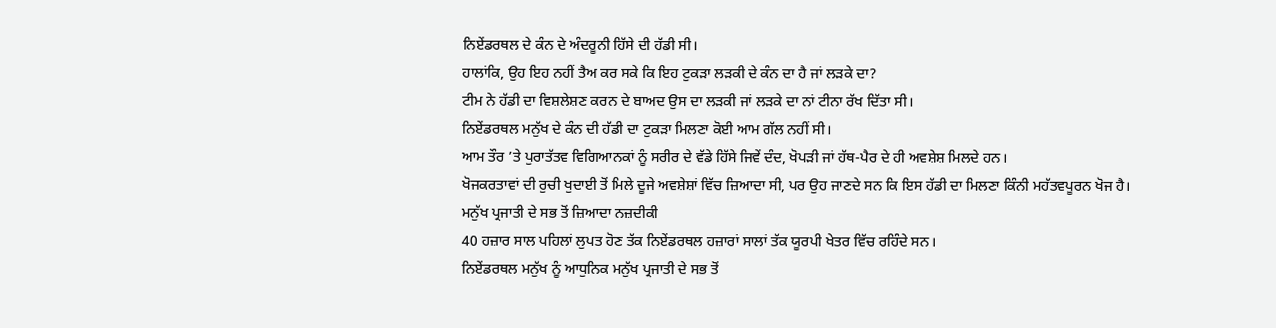ਨਿਏਂਡਰਥਲ ਦੇ ਕੰਨ ਦੇ ਅੰਦਰੂਨੀ ਹਿੱਸੇ ਦੀ ਹੱਡੀ ਸੀ।
ਹਾਲਾਂਕਿ, ਉਹ ਇਹ ਨਹੀਂ ਤੈਅ ਕਰ ਸਕੇ ਕਿ ਇਹ ਟੁਕੜਾ ਲੜਕੀ ਦੇ ਕੰਨ ਦਾ ਹੈ ਜਾਂ ਲੜਕੇ ਦਾ?
ਟੀਮ ਨੇ ਹੱਡੀ ਦਾ ਵਿਸ਼ਲੇਸ਼ਣ ਕਰਨ ਦੇ ਬਾਅਦ ਉਸ ਦਾ ਲੜਕੀ ਜਾਂ ਲੜਕੇ ਦਾ ਨਾਂ ਟੀਨਾ ਰੱਖ ਦਿੱਤਾ ਸੀ।
ਨਿਏਂਡਰਥਲ ਮਨੁੱਖ ਦੇ ਕੰਨ ਦੀ ਹੱਡੀ ਦਾ ਟੁਕੜਾ ਮਿਲਣਾ ਕੋਈ ਆਮ ਗੱਲ ਨਹੀਂ ਸੀ।
ਆਮ ਤੌਰ ’ਤੇ ਪੁਰਾਤੱਤਵ ਵਿਗਿਆਨਕਾਂ ਨੂੰ ਸਰੀਰ ਦੇ ਵੱਡੇ ਹਿੱਸੇ ਜਿਵੇਂ ਦੰਦ, ਖੋਪੜੀ ਜਾਂ ਹੱਥ-ਪੈਰ ਦੇ ਹੀ ਅਵਸ਼ੇਸ਼ ਮਿਲਦੇ ਹਨ।
ਖੋਜਕਰਤਾਵਾਂ ਦੀ ਰੁਚੀ ਖੁਦਾਈ ਤੋਂ ਮਿਲੇ ਦੂਜੇ ਅਵਸ਼ੇਸ਼ਾਂ ਵਿੱਚ ਜ਼ਿਆਦਾ ਸੀ, ਪਰ ਉਹ ਜਾਣਦੇ ਸਨ ਕਿ ਇਸ ਹੱਡੀ ਦਾ ਮਿਲਣਾ ਕਿੰਨੀ ਮਹੱਤਵਪੂਰਨ ਖੋਜ ਹੈ।
ਮਨੁੱਖ ਪ੍ਰਜਾਤੀ ਦੇ ਸਭ ਤੋਂ ਜ਼ਿਆਦਾ ਨਜ਼ਦੀਕੀ
40 ਹਜ਼ਾਰ ਸਾਲ ਪਹਿਲਾਂ ਲੁਪਤ ਹੋਣ ਤੱਕ ਨਿਏਂਡਰਥਲ ਹਜ਼ਾਰਾਂ ਸਾਲਾਂ ਤੱਕ ਯੂਰਪੀ ਖੇਤਰ ਵਿੱਚ ਰਹਿੰਦੇ ਸਨ।
ਨਿਏਂਡਰਥਲ ਮਨੁੱਖ ਨੂੰ ਆਧੁਨਿਕ ਮਨੁੱਖ ਪ੍ਰਜਾਤੀ ਦੇ ਸਭ ਤੋਂ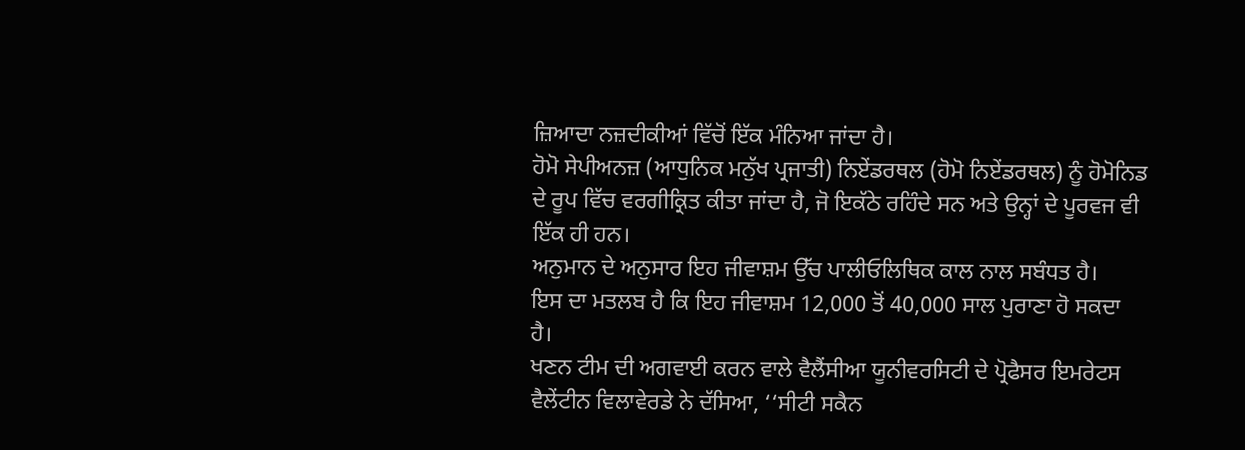ਜ਼ਿਆਦਾ ਨਜ਼ਦੀਕੀਆਂ ਵਿੱਚੋਂ ਇੱਕ ਮੰਨਿਆ ਜਾਂਦਾ ਹੈ।
ਹੋਮੋ ਸੇਪੀਅਨਜ਼ (ਆਧੁਨਿਕ ਮਨੁੱਖ ਪ੍ਰਜਾਤੀ) ਨਿਏਂਡਰਥਲ (ਹੋਮੋ ਨਿਏਂਡਰਥਲ) ਨੂੰ ਹੋਮੋਨਿਡ ਦੇ ਰੂਪ ਵਿੱਚ ਵਰਗੀਕ੍ਰਿਤ ਕੀਤਾ ਜਾਂਦਾ ਹੈ, ਜੋ ਇਕੱਠੇ ਰਹਿੰਦੇ ਸਨ ਅਤੇ ਉਨ੍ਹਾਂ ਦੇ ਪੂਰਵਜ ਵੀ ਇੱਕ ਹੀ ਹਨ।
ਅਨੁਮਾਨ ਦੇ ਅਨੁਸਾਰ ਇਹ ਜੀਵਾਸ਼ਮ ਉੱਚ ਪਾਲੀਓਲਿਥਿਕ ਕਾਲ ਨਾਲ ਸਬੰਧਤ ਹੈ।
ਇਸ ਦਾ ਮਤਲਬ ਹੈ ਕਿ ਇਹ ਜੀਵਾਸ਼ਮ 12,000 ਤੋਂ 40,000 ਸਾਲ ਪੁਰਾਣਾ ਹੋ ਸਕਦਾ ਹੈ।
ਖਣਨ ਟੀਮ ਦੀ ਅਗਵਾਈ ਕਰਨ ਵਾਲੇ ਵੈਲੈਂਸੀਆ ਯੂਨੀਵਰਸਿਟੀ ਦੇ ਪ੍ਰੋਫੈਸਰ ਇਮਰੇਟਸ ਵੈਲੇਂਟੀਨ ਵਿਲਾਵੇਰਡੇ ਨੇ ਦੱਸਿਆ, ‘‘ਸੀਟੀ ਸਕੈਨ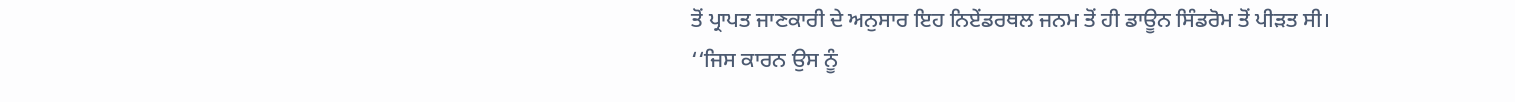ਤੋਂ ਪ੍ਰਾਪਤ ਜਾਣਕਾਰੀ ਦੇ ਅਨੁਸਾਰ ਇਹ ਨਿਏਂਡਰਥਲ ਜਨਮ ਤੋਂ ਹੀ ਡਾਊਨ ਸਿੰਡਰੋਮ ਤੋਂ ਪੀੜਤ ਸੀ।
‘‘ਜਿਸ ਕਾਰਨ ਉਸ ਨੂੰ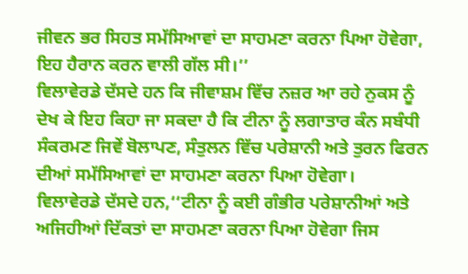ਜੀਵਨ ਭਰ ਸਿਹਤ ਸਮੱਸਿਆਵਾਂ ਦਾ ਸਾਹਮਣਾ ਕਰਨਾ ਪਿਆ ਹੋਵੇਗਾ, ਇਹ ਹੈਰਾਨ ਕਰਨ ਵਾਲੀ ਗੱਲ ਸੀ।’’
ਵਿਲਾਵੇਰਡੇ ਦੱਸਦੇ ਹਨ ਕਿ ਜੀਵਾਸ਼ਮ ਵਿੱਚ ਨਜ਼ਰ ਆ ਰਹੇ ਨੁਕਸ ਨੂੰ ਦੇਖ ਕੇ ਇਹ ਕਿਹਾ ਜਾ ਸਕਦਾ ਹੈ ਕਿ ਟੀਨਾ ਨੂੰ ਲਗਾਤਾਰ ਕੰਨ ਸਬੰਧੀ ਸੰਕਰਮਣ ਜਿਵੇਂ ਬੋਲਾਪਣ, ਸੰਤੁਲਨ ਵਿੱਚ ਪਰੇਸ਼ਾਨੀ ਅਤੇ ਤੁਰਨ ਫਿਰਨ ਦੀਆਂ ਸਮੱਸਿਆਵਾਂ ਦਾ ਸਾਹਮਣਾ ਕਰਨਾ ਪਿਆ ਹੋਵੇਗਾ।
ਵਿਲਾਵੇਰਡੇ ਦੱਸਦੇ ਹਨ,‘‘ਟੀਨਾ ਨੂੰ ਕਈ ਗੰਭੀਰ ਪਰੇਸ਼ਾਨੀਆਂ ਅਤੇ ਅਜਿਹੀਆਂ ਦਿੱਕਤਾਂ ਦਾ ਸਾਹਮਣਾ ਕਰਨਾ ਪਿਆ ਹੋਵੇਗਾ ਜਿਸ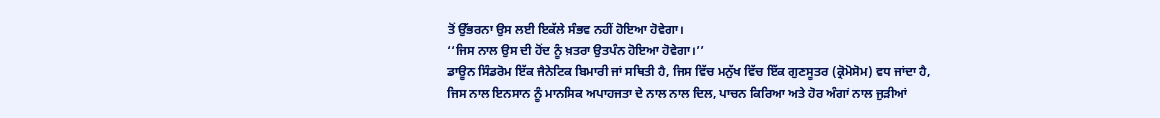ਤੋਂ ਉੱਭਰਨਾ ਉਸ ਲਈ ਇਕੱਲੇ ਸੰਭਵ ਨਹੀਂ ਹੋਇਆ ਹੋਵੇਗਾ।
‘‘ਜਿਸ ਨਾਲ ਉਸ ਦੀ ਹੋਂਦ ਨੂੰ ਖ਼ਤਰਾ ਉਤਪੰਨ ਹੋਇਆ ਹੋਵੇਗਾ।’’
ਡਾਊਨ ਸਿੰਡਰੋਮ ਇੱਕ ਜੈਨੇਟਿਕ ਬਿਮਾਰੀ ਜਾਂ ਸਥਿਤੀ ਹੈ, ਜਿਸ ਵਿੱਚ ਮਨੁੱਖ ਵਿੱਚ ਇੱਕ ਗੁਣਸੂਤਰ (ਕ੍ਰੋਮੋਸੋਮ) ਵਧ ਜਾਂਦਾ ਹੈ, ਜਿਸ ਨਾਲ ਇਨਸਾਨ ਨੂੰ ਮਾਨਸਿਕ ਅਪਾਹਜਤਾ ਦੇ ਨਾਲ ਨਾਲ ਦਿਲ, ਪਾਚਨ ਕਿਰਿਆ ਅਤੇ ਹੋਰ ਅੰਗਾਂ ਨਾਲ ਜੁੜੀਆਂ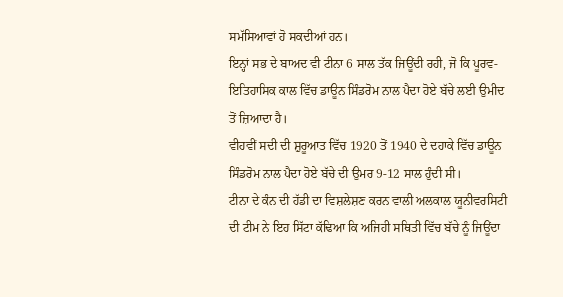ਸਮੱਸਿਆਵਾਂ ਹੋ ਸਕਦੀਆਂ ਹਨ।
ਇਨ੍ਹਾਂ ਸਭ ਦੇ ਬਾਅਦ ਵੀ ਟੀਨਾ 6 ਸਾਲ ਤੱਕ ਜਿਊਂਦੀ ਰਹੀ, ਜੋ ਕਿ ਪੂਰਵ- ਇਤਿਹਾਸਿਕ ਕਾਲ ਵਿੱਚ ਡਾਊਨ ਸਿੰਡਰੋਮ ਨਾਲ ਪੈਦਾ ਹੋਏ ਬੱਚੇ ਲਈ ਉਮੀਦ ਤੋਂ ਜ਼ਿਆਦਾ ਹੈ।
ਵੀਹਵੀਂ ਸਦੀ ਦੀ ਸ਼ੁਰੂਆਤ ਵਿੱਚ 1920 ਤੋਂ 1940 ਦੇ ਦਹਾਕੇ ਵਿੱਚ ਡਾਊਨ ਸਿੰਡਰੋਮ ਨਾਲ ਪੈਦਾ ਹੋਏ ਬੱਚੇ ਦੀ ਉਮਰ 9-12 ਸਾਲ ਹੁੰਦੀ ਸੀ।
ਟੀਨਾ ਦੇ ਕੰਨ ਦੀ ਹੱਡੀ ਦਾ ਵਿਸ਼ਲੇਸ਼ਣ ਕਰਨ ਵਾਲੀ ਅਲਕਾਲ ਯੂਨੀਵਰਸਿਟੀ ਦੀ ਟੀਮ ਨੇ ਇਹ ਸਿੱਟਾ ਕੱਢਿਆ ਕਿ ਅਜਿਹੀ ਸਥਿਤੀ ਵਿੱਚ ਬੱਚੇ ਨੂੰ ਜਿਊਂਦਾ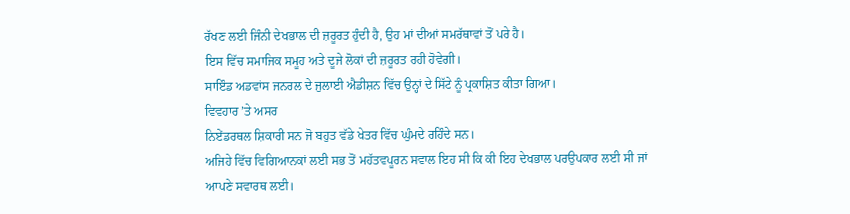ਰੱਖਣ ਲਈ ਜਿੰਨੀ ਦੇਖਭਾਲ ਦੀ ਜ਼ਰੂਰਤ ਹੁੰਦੀ ਹੈ, ਉਹ ਮਾਂ ਦੀਆਂ ਸਮਰੱਥਾਵਾਂ ਤੋਂ ਪਰੇ ਹੈ।
ਇਸ ਵਿੱਚ ਸਮਾਜਿਕ ਸਮੂਹ ਅਤੇ ਦੂਜੇ ਲੋਕਾਂ ਦੀ ਜ਼ਰੂਰਤ ਰਹੀ ਹੋਵੇਗੀ।
ਸਾਇੰਡ ਅਡਵਾਂਸ ਜਨਰਲ ਦੇ ਜੁਲਾਈ ਐਡੀਸ਼ਨ ਵਿੱਚ ਉਨ੍ਹਾਂ ਦੇ ਸਿੱਟੇ ਨੂੰ ਪ੍ਰਕਾਸ਼ਿਤ ਕੀਤਾ ਗਿਆ।
ਵਿਵਹਾਰ ’ਤੇ ਅਸਰ
ਨਿਏਂਡਰਥਲ ਸ਼ਿਕਾਰੀ ਸਨ ਜੋ ਬਹੁਤ ਵੱਡੇ ਖੇਤਰ ਵਿੱਚ ਘੁੰਮਦੇ ਰਹਿੰਦੇ ਸਨ।
ਅਜਿਹੇ ਵਿੱਚ ਵਿਗਿਆਨਕਾਂ ਲਈ ਸਭ ਤੋਂ ਮਹੱਤਵਪੂਰਨ ਸਵਾਲ ਇਹ ਸੀ ਕਿ ਕੀ ਇਹ ਦੇਖਭਾਲ ਪਰਉਪਕਾਰ ਲਈ ਸੀ ਜਾਂ ਆਪਣੇ ਸਵਾਰਥ ਲਈ।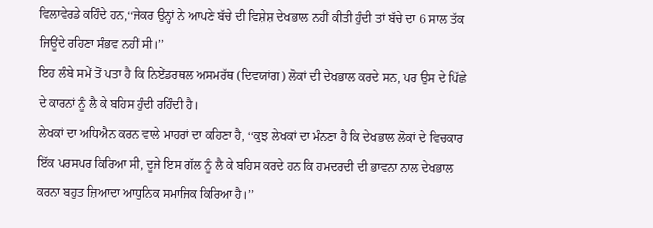ਵਿਲਾਵੇਰਡੇ ਕਹਿੰਦੇ ਹਨ,‘‘ਜੇਕਰ ਉਨ੍ਹਾਂ ਨੇ ਆਪਣੇ ਬੱਚੇ ਦੀ ਵਿਸ਼ੇਸ਼ ਦੇਖਭਾਲ ਨਹੀਂ ਕੀਤੀ ਹੁੰਦੀ ਤਾਂ ਬੱਚੇ ਦਾ 6 ਸਾਲ ਤੱਕ ਜਿਊਂਦੇ ਰਹਿਣਾ ਸੰਭਵ ਨਹੀਂ ਸੀ।’’
ਇਹ ਲੰਬੇ ਸਮੇਂ ਤੋਂ ਪਤਾ ਹੈ ਕਿ ਨਿਏਂਡਰਥਲ ਅਸਮਰੱਥ (ਦਿਵਯਾਂਗ) ਲੋਕਾਂ ਦੀ ਦੇਖਭਾਲ ਕਰਦੇ ਸਨ, ਪਰ ਉਸ ਦੇ ਪਿੱਛੇ ਦੇ ਕਾਰਨਾਂ ਨੂੰ ਲੈ ਕੇ ਬਹਿਸ ਹੁੰਦੀ ਰਹਿੰਦੀ ਹੈ।
ਲੇਖਕਾਂ ਦਾ ਅਧਿਐਨ ਕਰਨ ਵਾਲੇ ਮਾਹਰਾਂ ਦਾ ਕਹਿਣਾ ਹੈ, ‘‘ਕੁਝ ਲੇਖਕਾਂ ਦਾ ਮੰਨਣਾ ਹੈ ਕਿ ਦੇਖਭਾਲ ਲੋਕਾਂ ਦੇ ਵਿਚਕਾਰ ਇੱਕ ਪਰਸਪਰ ਕਿਰਿਆ ਸੀ, ਦੂਜੇ ਇਸ ਗੱਲ ਨੂੰ ਲੈ ਕੇ ਬਹਿਸ ਕਰਦੇ ਹਨ ਕਿ ਹਮਦਰਦੀ ਦੀ ਭਾਵਨਾ ਨਾਲ ਦੇਖਭਾਲ ਕਰਨਾ ਬਹੁਤ ਜ਼ਿਆਦਾ ਆਧੁਨਿਕ ਸਮਾਜਿਕ ਕਿਰਿਆ ਹੈ।’’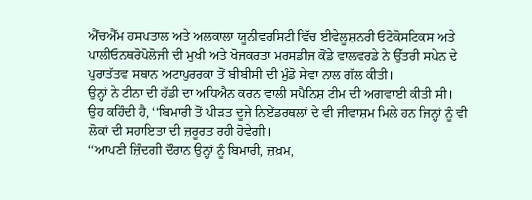ਐੱਚਐੱਮ ਹਸਪਤਾਲ ਅਤੇ ਅਲਕਾਲਾ ਯੂਨੀਵਰਸਿਟੀ ਵਿੱਚ ਈਵੇਲੂਸ਼ਨਰੀ ਓਟੋਕੋਸਟਿਕਸ ਅਤੇ ਪਾਲੀਓਨਥਰੋਪੋਲੋਜੀ ਦੀ ਮੁਖੀ ਅਤੇ ਖੋਜਕਰਤਾ ਮਰਸਡੀਜ ਕੋਂਡੇ ਵਾਲਵਰਡੇ ਨੇ ਉੱਤਰੀ ਸਪੇਨ ਦੇ ਪੁਰਾਤੱਤਵ ਸਥਾਨ ਅਟਾਪੁਰਰਕਾ ਤੋਂ ਬੀਬੀਸੀ ਦੀ ਮੁੰਡੋ ਸੇਵਾ ਨਾਲ ਗੱਲ ਕੀਤੀ।
ਉਨ੍ਹਾਂ ਨੇ ਟੀਨਾ ਦੀ ਹੱਡੀ ਦਾ ਅਧਿਐਨ ਕਰਨ ਵਾਲੀ ਸਪੈਨਿਸ਼ ਟੀਮ ਦੀ ਅਗਵਾਈ ਕੀਤੀ ਸੀ।
ਉਹ ਕਹਿੰਦੀ ਹੈ, ‘‘ਬਿਮਾਰੀ ਤੋਂ ਪੀੜਤ ਦੂਜੇ ਨਿਏਂਡਰਥਲਾਂ ਦੇ ਵੀ ਜੀਵਾਸ਼ਮ ਮਿਲੇ ਹਨ ਜਿਨ੍ਹਾਂ ਨੂੰ ਵੀ ਲੋਕਾਂ ਦੀ ਸਹਾਇਤਾ ਦੀ ਜ਼ਰੂਰਤ ਰਹੀ ਹੋਵੇਗੀ।
‘‘ਆਪਣੀ ਜ਼ਿੰਦਗੀ ਦੌਰਾਨ ਉਨ੍ਹਾਂ ਨੂੰ ਬਿਮਾਰੀ, ਜ਼ਖ਼ਮ,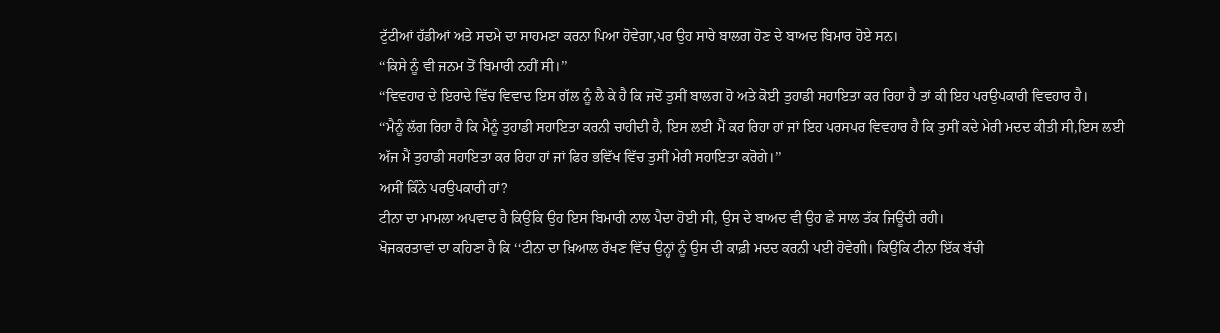ਟੁੱਟੀਆਂ ਹੱਡੀਆਂ ਅਤੇ ਸਦਮੇ ਦਾ ਸਾਹਮਣਾ ਕਰਨਾ ਪਿਆ ਹੋਵੇਗਾ,ਪਰ ਉਹ ਸਾਰੇ ਬਾਲਗ ਹੋਣ ਦੇ ਬਾਅਦ ਬਿਮਾਰ ਹੋਏ ਸਨ।
‘‘ਕਿਸੇ ਨੂੰ ਵੀ ਜਨਮ ਤੋਂ ਬਿਮਾਰੀ ਨਹੀਂ ਸੀ।’’
‘‘ਵਿਵਹਾਰ ਦੇ ਇਰਾਦੇ ਵਿੱਚ ਵਿਵਾਦ ਇਸ ਗੱਲ ਨੂੰ ਲੈ ਕੇ ਹੈ ਕਿ ਜਦੋਂ ਤੁਸੀਂ ਬਾਲਗ ਹੋ ਅਤੇ ਕੋਈ ਤੁਹਾਡੀ ਸਹਾਇਤਾ ਕਰ ਰਿਹਾ ਹੈ ਤਾਂ ਕੀ ਇਹ ਪਰਉਪਕਾਰੀ ਵਿਵਹਾਰ ਹੈ।
‘‘ਮੈਨੂੰ ਲੱਗ ਰਿਹਾ ਹੈ ਕਿ ਮੈਨੂੰ ਤੁਹਾਡੀ ਸਹਾਇਤਾ ਕਰਨੀ ਚਾਹੀਦੀ ਹੈ, ਇਸ ਲਈ ਮੈਂ ਕਰ ਰਿਹਾ ਹਾਂ ਜਾਂ ਇਹ ਪਰਸਪਰ ਵਿਵਹਾਰ ਹੈ ਕਿ ਤੁਸੀਂ ਕਦੇ ਮੇਰੀ ਮਦਦ ਕੀਤੀ ਸੀ,ਇਸ ਲਈ ਅੱਜ ਮੈਂ ਤੁਹਾਡੀ ਸਹਾਇਤਾ ਕਰ ਰਿਹਾ ਹਾਂ ਜਾਂ ਫਿਰ ਭਵਿੱਖ ਵਿੱਚ ਤੁਸੀਂ ਮੇਰੀ ਸਹਾਇਤਾ ਕਰੋਗੇ।’’
ਅਸੀਂ ਕਿੰਨੇ ਪਰਉਪਕਾਰੀ ਹਾਂ?
ਟੀਨਾ ਦਾ ਮਾਮਲਾ ਅਪਵਾਦ ਹੈ ਕਿਉਂਕਿ ਉਹ ਇਸ ਬਿਮਾਰੀ ਨਾਲ ਪੈਦਾ ਹੋਈ ਸੀ, ਉਸ ਦੇ ਬਾਅਦ ਵੀ ਉਹ ਛੇ ਸਾਲ ਤੱਕ ਜਿਊਂਦੀ ਰਹੀ।
ਖੋਜਕਰਤਾਵਾਂ ਦਾ ਕਹਿਣਾ ਹੈ ਕਿ ‘‘ਟੀਨਾ ਦਾ ਖ਼ਿਆਲ ਰੱਖਣ ਵਿੱਚ ਉਨ੍ਹਾਂ ਨੂੰ ਉਸ ਦੀ ਕਾਫ਼ੀ ਮਦਦ ਕਰਨੀ ਪਈ ਹੋਵੇਗੀ। ਕਿਉਂਕਿ ਟੀਨਾ ਇੱਕ ਬੱਚੀ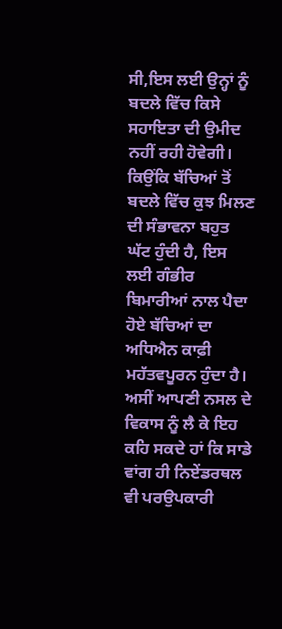ਸੀ,ਇਸ ਲਈ ਉਨ੍ਹਾਂ ਨੂੰ ਬਦਲੇ ਵਿੱਚ ਕਿਸੇ ਸਹਾਇਤਾ ਦੀ ਉਮੀਦ ਨਹੀਂ ਰਹੀ ਹੋਵੇਗੀ।
ਕਿਉਂਕਿ ਬੱਚਿਆਂ ਤੋਂ ਬਦਲੇ ਵਿੱਚ ਕੁਝ ਮਿਲਣ ਦੀ ਸੰਭਾਵਨਾ ਬਹੁਤ ਘੱਟ ਹੁੰਦੀ ਹੈ, ਇਸ ਲਈ ਗੰਭੀਰ ਬਿਮਾਰੀਆਂ ਨਾਲ ਪੈਦਾ ਹੋਏ ਬੱਚਿਆਂ ਦਾ ਅਧਿਐਨ ਕਾਫ਼ੀ ਮਹੱਤਵਪੂਰਨ ਹੁੰਦਾ ਹੈ।
ਅਸੀਂ ਆਪਣੀ ਨਸਲ ਦੇ ਵਿਕਾਸ ਨੂੰ ਲੈ ਕੇ ਇਹ ਕਹਿ ਸਕਦੇ ਹਾਂ ਕਿ ਸਾਡੇ ਵਾਂਗ ਹੀ ਨਿਏਂਡਰਥਲ ਵੀ ਪਰਉਪਕਾਰੀ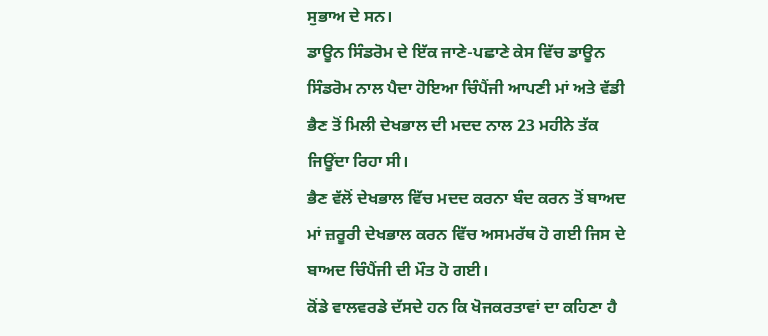ਸੁਭਾਅ ਦੇ ਸਨ।
ਡਾਊਨ ਸਿੰਡਰੋਮ ਦੇ ਇੱਕ ਜਾਣੇ-ਪਛਾਣੇ ਕੇਸ ਵਿੱਚ ਡਾਊਨ ਸਿੰਡਰੋਮ ਨਾਲ ਪੈਦਾ ਹੋਇਆ ਚਿੰਪੈਂਜੀ ਆਪਣੀ ਮਾਂ ਅਤੇ ਵੱਡੀ ਭੈਣ ਤੋਂ ਮਿਲੀ ਦੇਖਭਾਲ ਦੀ ਮਦਦ ਨਾਲ 23 ਮਹੀਨੇ ਤੱਕ ਜਿਊਂਦਾ ਰਿਹਾ ਸੀ।
ਭੈਣ ਵੱਲੋਂ ਦੇਖਭਾਲ ਵਿੱਚ ਮਦਦ ਕਰਨਾ ਬੰਦ ਕਰਨ ਤੋਂ ਬਾਅਦ ਮਾਂ ਜ਼ਰੂਰੀ ਦੇਖਭਾਲ ਕਰਨ ਵਿੱਚ ਅਸਮਰੱਥ ਹੋ ਗਈ ਜਿਸ ਦੇ ਬਾਅਦ ਚਿੰਪੈਂਜੀ ਦੀ ਮੌਤ ਹੋ ਗਈ।
ਕੋਂਡੇ ਵਾਲਵਰਡੇ ਦੱਸਦੇ ਹਨ ਕਿ ਖੋਜਕਰਤਾਵਾਂ ਦਾ ਕਹਿਣਾ ਹੈ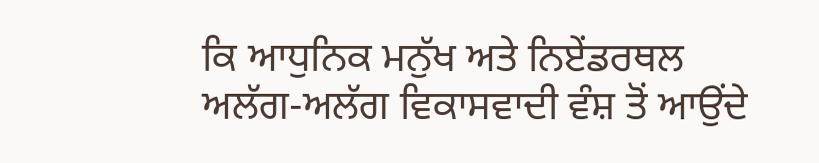ਕਿ ਆਧੁਨਿਕ ਮਨੁੱਖ ਅਤੇ ਨਿਏਂਡਰਥਲ ਅਲੱਗ-ਅਲੱਗ ਵਿਕਾਸਵਾਦੀ ਵੰਸ਼ ਤੋਂ ਆਉਂਦੇ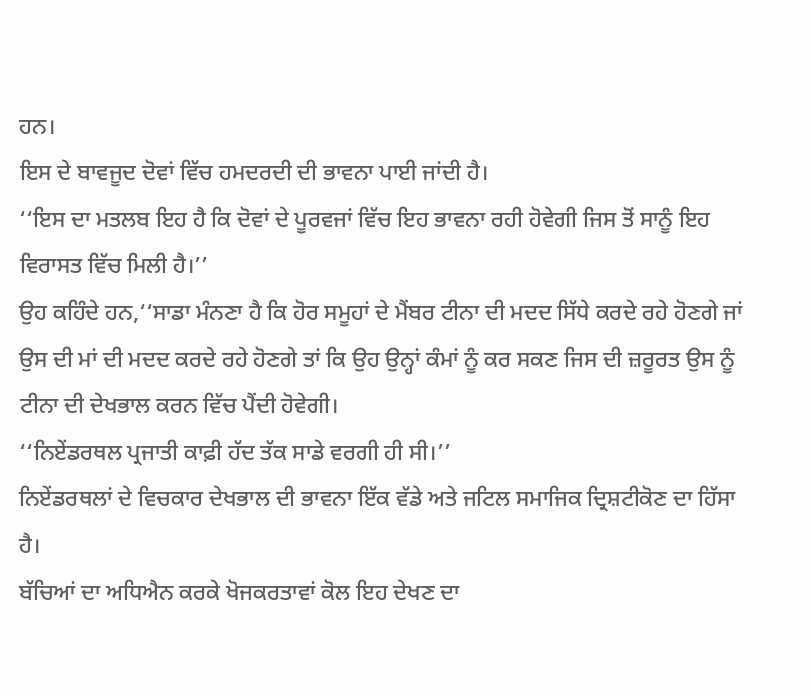ਹਨ।
ਇਸ ਦੇ ਬਾਵਜੂਦ ਦੋਵਾਂ ਵਿੱਚ ਹਮਦਰਦੀ ਦੀ ਭਾਵਨਾ ਪਾਈ ਜਾਂਦੀ ਹੈ।
‘‘ਇਸ ਦਾ ਮਤਲਬ ਇਹ ਹੈ ਕਿ ਦੋਵਾਂ ਦੇ ਪੂਰਵਜਾਂ ਵਿੱਚ ਇਹ ਭਾਵਨਾ ਰਹੀ ਹੋਵੇਗੀ ਜਿਸ ਤੋਂ ਸਾਨੂੰ ਇਹ ਵਿਰਾਸਤ ਵਿੱਚ ਮਿਲੀ ਹੈ।’’
ਉਹ ਕਹਿੰਦੇ ਹਨ,‘‘ਸਾਡਾ ਮੰਨਣਾ ਹੈ ਕਿ ਹੋਰ ਸਮੂਹਾਂ ਦੇ ਮੈਂਬਰ ਟੀਨਾ ਦੀ ਮਦਦ ਸਿੱਧੇ ਕਰਦੇ ਰਹੇ ਹੋਣਗੇ ਜਾਂ ਉਸ ਦੀ ਮਾਂ ਦੀ ਮਦਦ ਕਰਦੇ ਰਹੇ ਹੋਣਗੇ ਤਾਂ ਕਿ ਉਹ ਉਨ੍ਹਾਂ ਕੰਮਾਂ ਨੂੰ ਕਰ ਸਕਣ ਜਿਸ ਦੀ ਜ਼ਰੂਰਤ ਉਸ ਨੂੰ ਟੀਨਾ ਦੀ ਦੇਖਭਾਲ ਕਰਨ ਵਿੱਚ ਪੈਂਦੀ ਹੋਵੇਗੀ।
‘‘ਨਿਏਂਡਰਥਲ ਪ੍ਰਜਾਤੀ ਕਾਫ਼ੀ ਹੱਦ ਤੱਕ ਸਾਡੇ ਵਰਗੀ ਹੀ ਸੀ।’’
ਨਿਏਂਡਰਥਲਾਂ ਦੇ ਵਿਚਕਾਰ ਦੇਖਭਾਲ ਦੀ ਭਾਵਨਾ ਇੱਕ ਵੱਡੇ ਅਤੇ ਜਟਿਲ ਸਮਾਜਿਕ ਦ੍ਰਿਸ਼ਟੀਕੋਣ ਦਾ ਹਿੱਸਾ ਹੈ।
ਬੱਚਿਆਂ ਦਾ ਅਧਿਐਨ ਕਰਕੇ ਖੋਜਕਰਤਾਵਾਂ ਕੋਲ ਇਹ ਦੇਖਣ ਦਾ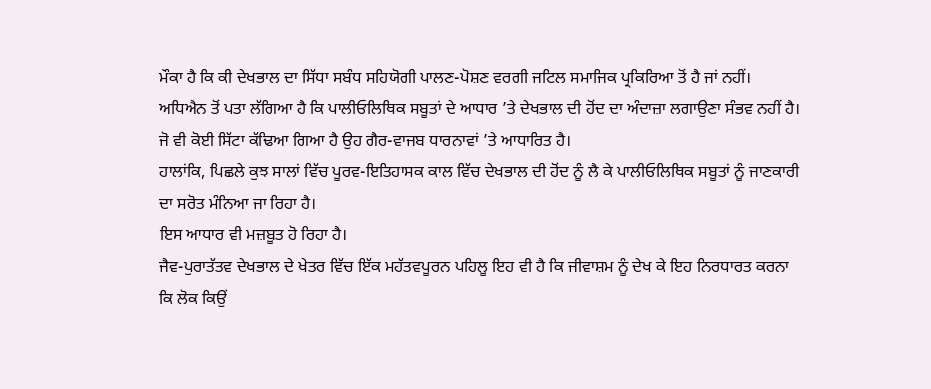ਮੌਕਾ ਹੈ ਕਿ ਕੀ ਦੇਖਭਾਲ ਦਾ ਸਿੱਧਾ ਸਬੰਧ ਸਹਿਯੋਗੀ ਪਾਲਣ-ਪੋਸ਼ਣ ਵਰਗੀ ਜਟਿਲ ਸਮਾਜਿਕ ਪ੍ਰਕਿਰਿਆ ਤੋਂ ਹੈ ਜਾਂ ਨਹੀਂ।
ਅਧਿਐਨ ਤੋਂ ਪਤਾ ਲੱਗਿਆ ਹੈ ਕਿ ਪਾਲੀਓਲਿਥਿਕ ਸਬੂਤਾਂ ਦੇ ਆਧਾਰ ’ਤੇ ਦੇਖਭਾਲ ਦੀ ਹੋਂਦ ਦਾ ਅੰਦਾਜ਼ਾ ਲਗਾਉਣਾ ਸੰਭਵ ਨਹੀਂ ਹੈ।
ਜੋ ਵੀ ਕੋਈ ਸਿੱਟਾ ਕੱਢਿਆ ਗਿਆ ਹੈ ਉਹ ਗੈਰ-ਵਾਜਬ ਧਾਰਨਾਵਾਂ ’ਤੇ ਆਧਾਰਿਤ ਹੈ।
ਹਾਲਾਂਕਿ, ਪਿਛਲੇ ਕੁਝ ਸਾਲਾਂ ਵਿੱਚ ਪੂਰਵ-ਇਤਿਹਾਸਕ ਕਾਲ ਵਿੱਚ ਦੇਖਭਾਲ ਦੀ ਹੋਂਦ ਨੂੰ ਲੈ ਕੇ ਪਾਲੀਓਲਿਥਿਕ ਸਬੂਤਾਂ ਨੂੰ ਜਾਣਕਾਰੀ ਦਾ ਸਰੋਤ ਮੰਨਿਆ ਜਾ ਰਿਹਾ ਹੈ।
ਇਸ ਆਧਾਰ ਵੀ ਮਜ਼ਬੂਤ ਹੋ ਰਿਹਾ ਹੈ।
ਜੈਵ-ਪੁਰਾਤੱਤਵ ਦੇਖਭਾਲ ਦੇ ਖੇਤਰ ਵਿੱਚ ਇੱਕ ਮਹੱਤਵਪੂਰਨ ਪਹਿਲੂ ਇਹ ਵੀ ਹੈ ਕਿ ਜੀਵਾਸ਼ਮ ਨੂੰ ਦੇਖ ਕੇ ਇਹ ਨਿਰਧਾਰਤ ਕਰਨਾ ਕਿ ਲੋਕ ਕਿਉਂ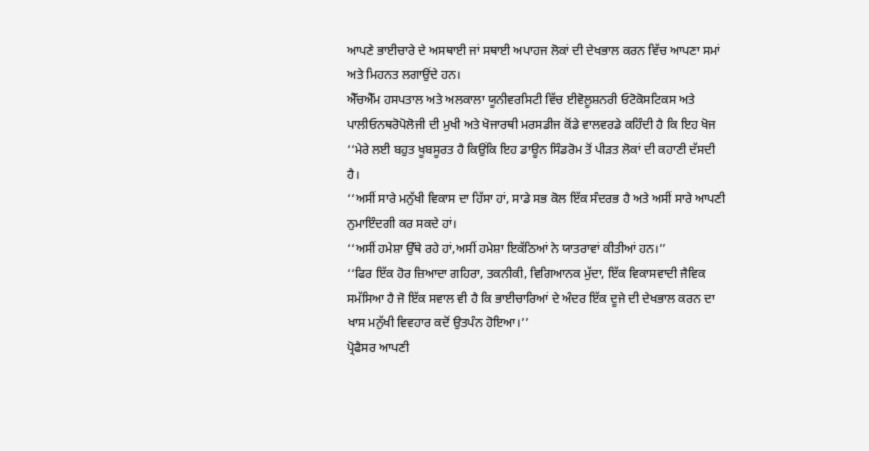ਆਪਣੇ ਭਾਈਚਾਰੇ ਦੇ ਅਸਥਾਈ ਜਾਂ ਸਥਾਈ ਅਪਾਹਜ ਲੋਕਾਂ ਦੀ ਦੇਖਭਾਲ ਕਰਨ ਵਿੱਚ ਆਪਣਾ ਸਮਾਂ ਅਤੇ ਮਿਹਨਤ ਲਗਾਉਂਦੇ ਹਨ।
ਐੱਚਐੱਮ ਹਸਪਤਾਲ ਅਤੇ ਅਲਕਾਲਾ ਯੂਨੀਵਰਸਿਟੀ ਵਿੱਚ ਈਵੋਲੂਸ਼ਨਰੀ ਓਟੋਕੋਸਟਿਕਸ ਅਤੇ ਪਾਲੀਓਨਥਰੋਪੋਲੋਜੀ ਦੀ ਮੁਖੀ ਅਤੇ ਖੋਜਾਰਥੀ ਮਰਸਡੀਜ ਕੋਂਡੇ ਵਾਲਵਰਡੇ ਕਹਿੰਦੀ ਹੈ ਕਿ ਇਹ ਖੋਜ ‘‘ਮੇਰੇ ਲਈ ਬਹੁਤ ਖੂਬਸੂਰਤ ਹੈ ਕਿਉਂਕਿ ਇਹ ਡਾਊਨ ਸਿੰਡਰੋਮ ਤੋਂ ਪੀੜਤ ਲੋਕਾਂ ਦੀ ਕਹਾਣੀ ਦੱਸਦੀ ਹੈ।
‘‘ਅਸੀਂ ਸਾਰੇ ਮਨੁੱਖੀ ਵਿਕਾਸ ਦਾ ਹਿੱਸਾ ਹਾਂ, ਸਾਡੇ ਸਭ ਕੋਲ ਇੱਕ ਸੰਦਰਭ ਹੈ ਅਤੇ ਅਸੀਂ ਸਾਰੇ ਆਪਣੀ ਨੁਮਾਇੰਦਗੀ ਕਰ ਸਕਦੇ ਹਾਂ।
‘‘ਅਸੀਂ ਹਮੇਸ਼ਾ ਉੱਥੇ ਰਹੇ ਹਾਂ,ਅਸੀਂ ਹਮੇਸ਼ਾ ਇਕੱਠਿਆਂ ਨੇ ਯਾਤਰਾਵਾਂ ਕੀਤੀਆਂ ਹਨ।’’
‘‘ਫਿਰ ਇੱਕ ਹੋਰ ਜ਼ਿਆਦਾ ਗਹਿਰਾ, ਤਕਨੀਕੀ, ਵਿਗਿਆਨਕ ਮੁੱਦਾ, ਇੱਕ ਵਿਕਾਸਵਾਦੀ ਜੈਵਿਕ ਸਮੱਸਿਆ ਹੈ ਜੋ ਇੱਕ ਸਵਾਲ ਵੀ ਹੈ ਕਿ ਭਾਈਚਾਰਿਆਂ ਦੇ ਅੰਦਰ ਇੱਕ ਦੂਜੇ ਦੀ ਦੇਖਭਾਲ ਕਰਨ ਦਾ ਖਾਸ ਮਨੁੱਖੀ ਵਿਵਹਾਰ ਕਦੋਂ ਉਤਪੰਨ ਹੋਇਆ।’’
ਪ੍ਰੋਫੈਸਰ ਆਪਣੀ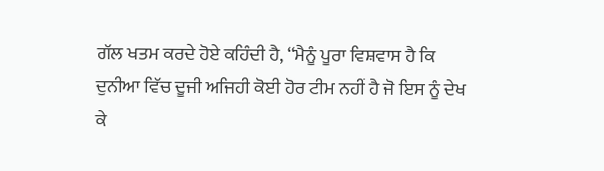ਗੱਲ ਖਤਮ ਕਰਦੇ ਹੋਏ ਕਹਿੰਦੀ ਹੈ, ‘‘ਮੈਨੂੰ ਪੂਰਾ ਵਿਸ਼ਵਾਸ ਹੈ ਕਿ ਦੁਨੀਆ ਵਿੱਚ ਦੂਜੀ ਅਜਿਹੀ ਕੋਈ ਹੋਰ ਟੀਮ ਨਹੀਂ ਹੈ ਜੋ ਇਸ ਨੂੰ ਦੇਖ ਕੇ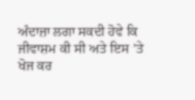ਅੰਦਾਜ਼ਾ ਲਗਾ ਸਕਦੀ ਹੋਵੇ ਕਿ ਜੀਵਾਸ਼ਮ ਕੀ ਸੀ ਅਤੇ ਇਸ ’ਤੇ ਖੋਜ ਕਰ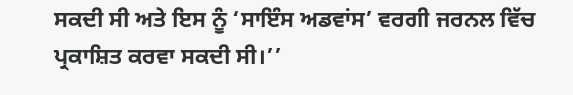ਸਕਦੀ ਸੀ ਅਤੇ ਇਸ ਨੂੰ ‘ਸਾਇੰਸ ਅਡਵਾਂਸ’ ਵਰਗੀ ਜਰਨਲ ਵਿੱਚ ਪ੍ਰਕਾਸ਼ਿਤ ਕਰਵਾ ਸਕਦੀ ਸੀ।’’